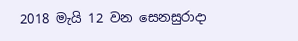2018 මැයි 12 වන සෙනසුරාදා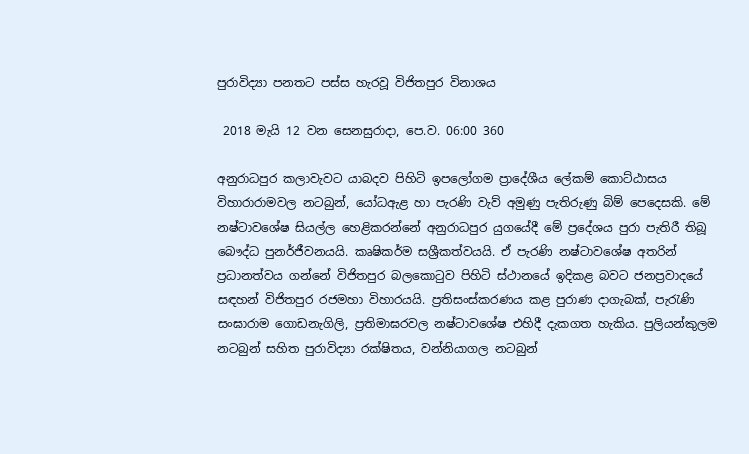පුරාවිද්‍යා පනතට පස්ස හැරවූ විජිතපුර විනාශය

 2018 මැයි 12 වන සෙනසුරාදා, පෙ.ව. 06:00 360

අනුරාධපුර කලාවැවට යාබදව පිහිටි ඉපලෝගම ප්‍රාදේශීය ලේකම් කොට්ඨාසය විහාරාරාමවල නටබුන්, යෝධඇළ හා පැරණි වැව් අමුණු පැතිරුණු බිම් පෙදෙසකි. මේ නෂ්ටාවශේෂ සියල්ල හෙළිකරන්නේ අනුරාධපුර යුගයේදී මේ ප්‍රදේශය පුරා පැතිරී තිබූ බෞද්ධ පුනර්ජීවනයයි. කෘෂිකර්ම සශ්‍රීකත්වයයි. ඒ පැරණි නෂ්ටාවශේෂ අතරින් ප්‍රධානත්වය ගන්නේ විජිතපුර බලකොටුව පිහිටි ස්ථානයේ ඉදිකළ බවට ජනප්‍රවාදයේ සඳහන් විජිතපුර රජමහා විහාරයයි. ප්‍රතිසංස්කරණය කළ පුරාණ දාගැබක්, පැරැණි සංඝාරාම ගොඩනැගිලි, ප්‍රතිමාඝරවල නෂ්ටාවශේෂ එහිදී දැකගත හැකිය. පුලියන්කුලම නටබුන් සහිත පුරාවිද්‍යා රක්ෂිතය, වන්නියාගල නටබුන්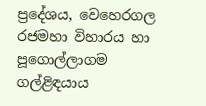ප්‍රදේශය, වෙහෙරගල රජමහා විහාරය හා පූගොල්ලාගම ගල්ළිඳයාය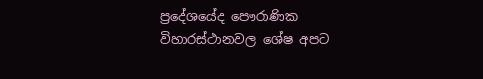ප්‍රදේශයේද පෞරාණික විහාරස්ථානවල ශේෂ අපට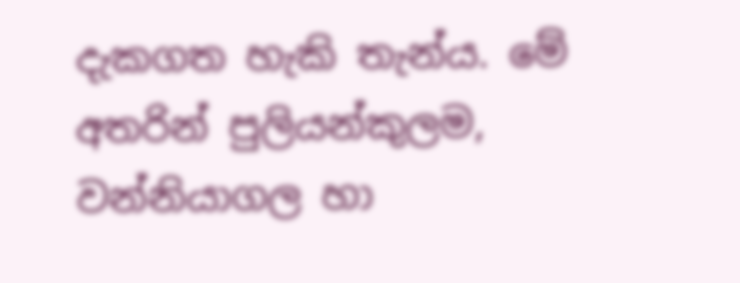දැකගත හැකි තැන්ය. මේ අතරින් පුලියන්කුලම, වන්නියාගල හා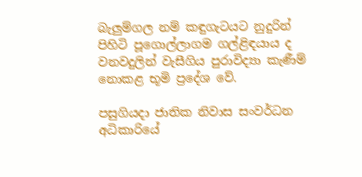බැලුම්ගල නම් කඳුගැටයට නුදුරින් පිහිටි පූගොල්ලාගම ගල්ළිඳයාය ද වනවදුලින් වැසීගිය පුරාවිද්‍යා කැණීම් නොකළ භූමි ප්‍රදේශ වේ.

පසුගියදා ජාතික නිවාස සංවර්ධන අධිකාරියේ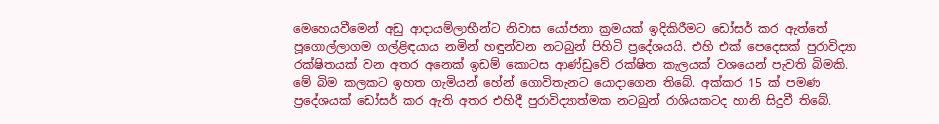මෙහෙයවීමෙන් අඩු ආදායම්ලාභීන්ට නිවාස යෝජනා ක්‍රමයක් ඉදිකිරීමට ඩෝසර් කර ඇත්තේ පූගොල්ලාගම ගල්ළිඳයාය නමින් හඳුන්වන නටබුන් පිහිටි ප්‍රදේශයයි. එහි එක් පෙදෙසක් පුරාවිද්‍යා රක්ෂිතයක් වන අතර අනෙක් ඉඩම් කොටස ආණ්ඩුවේ රක්ෂිත කැලයක් වශයෙන් පැවති බිමකි. මේ බිම කලකට ඉහත ගැමියන් හේන් ගොවිතැනට යොදාගෙන තිබේ. අක්කර 15 ක් පමණ ප්‍රදේශයක් ඩෝසර් කර ඇති අතර එහිදී පුරාවිද්‍යාත්මක නටබුන් රාශියකටද හානි සිදුවී තිබේ.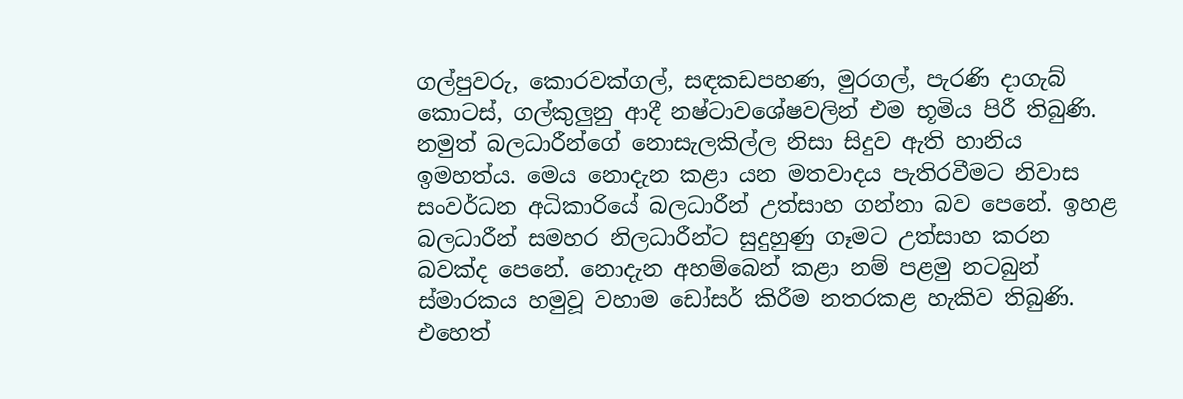ගල්පුවරු, කොරවක්ගල්, සඳකඩපහණ, මුරගල්, පැරණි දාගැබ් කොටස්, ගල්කුලුනු ආදී නෂ්ටාවශේෂවලින් එම භූමිය පිරී තිබුණි. නමුත් බලධාරීන්ගේ නොසැලකිල්ල නිසා සිදුව ඇති හානිය ඉමහත්ය. මෙය නොදැන කළා යන මතවාදය පැතිරවීමට නිවාස සංවර්ධන අධිකාරියේ බලධාරීන් උත්සාහ ගන්නා බව පෙනේ. ඉහළ බලධාරීන් සමහර නිලධාරීන්ට සුදුහුණු ගෑමට උත්සාහ කරන බවක්ද පෙනේ. නොදැන අහම්බෙන් කළා නම් පළමු නටබුන් ස්මාරකය හමුවූ වහාම ඩෝසර් කිරීම නතරකළ හැකිව තිබුණි. එහෙත්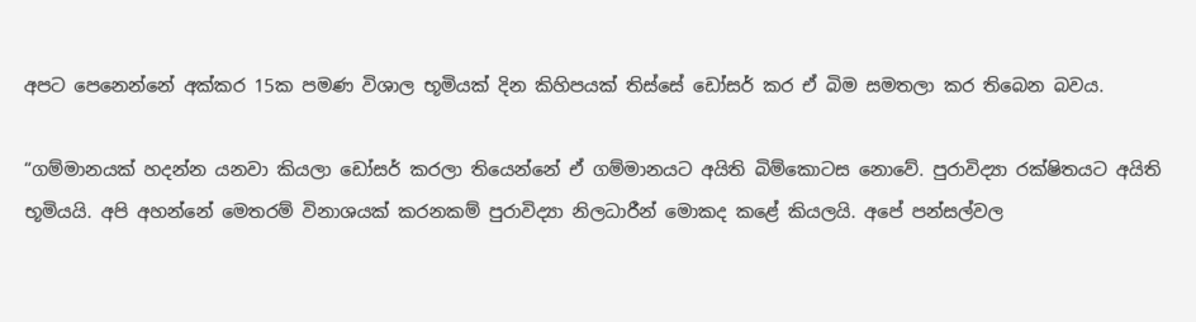අපට පෙනෙන්නේ අක්කර 15ක පමණ විශාල භූමියක් දින කිහිපයක් තිස්සේ ඩෝසර් කර ඒ බිම සමතලා කර තිබෙන බවය.

“ගම්මානයක් හදන්න යනවා කියලා ඩෝසර් කරලා තියෙන්නේ ඒ ගම්මානයට අයිති බිම්කොටස නොවේ. පුරාවිද්‍යා රක්ෂිතයට අයිති භූමියයි. අපි අහන්නේ මෙතරම් විනාශයක් කරනකම් පුරාවිද්‍යා නිලධාරීන් මොකද කළේ කියලයි. අපේ පන්සල්වල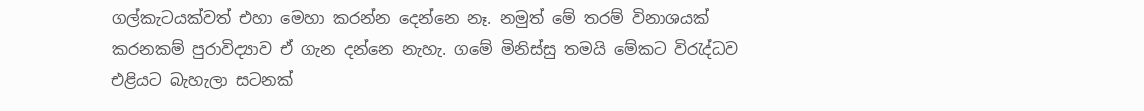ගල්කැටයක්වත් එහා මෙහා කරන්න දෙන්නෙ නෑ. නමුත් මේ තරම් විනාශයක් කරනකම් පුරාවිද්‍යාව ඒ ගැන දන්නෙ නැහැ. ගමේ මිනිස්සු තමයි මේකට විරැද්ධව එළියට බැහැලා සටනක්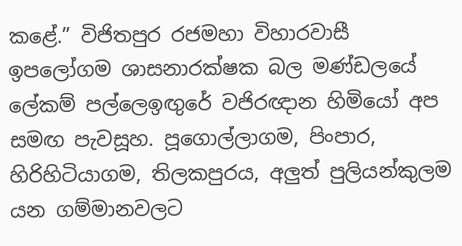කළේ.” විජිතපුර රජමහා විහාරවාසී ඉපලෝගම ශාසනාරක්ෂක බල මණ්ඩලයේ ලේකම් පල්ලෙඉඟුරේ වජිරඥාන හිමියෝ අප සමඟ පැවසූහ. පූගොල්ලාගම, පිංපාර, හිරිහිටියාගම, තිලකපුරය, අලුත් පුලියන්කුලම යන ගම්මානවලට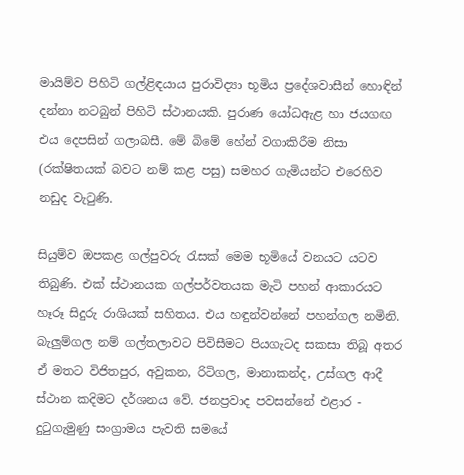මායිම්ව පිහිටි ගල්ළිඳයාය පුරාවිද්‍යා භූමිය ප්‍රදේශවාසීන් හොඳින් දන්නා නටබුන් පිහිටි ස්ථානයකි. පුරාණ යෝධඇළ හා ජයගඟ එය දෙපසින් ගලාබසී. මේ බිමේ හේන් වගාකිරීම නිසා (රක්ෂිතයක් බවට නම් කළ පසු) සමහර ගැමියන්ට එරෙහිව නඩුද වැටුණි.

සියුම්ව ඔපකළ ගල්පුවරු රැසක් මෙම භූමියේ වනයට යටව තිබුණි. එක් ස්ථානයක ගල්පර්වතයක මැටි පහන් ආකාරයට හෑරූ සිදුරු රාශියක් සහිතය. එය හඳුන්වන්නේ පහන්ගල නමිනි. බැලුම්ගල නම් ගල්තලාවට පිවිසීමට පියගැටද සකසා තිබූ අතර ඒ මතට විජිතපුර, අවුකන, රිටිගල, මානාකන්ද, උස්ගල ආදී ස්ථාන කදිමට දර්ශනය වේ. ජනප්‍රවාද පවසන්නේ එළාර - දුටුගැමුණු සංග්‍රාමය පැවති සමයේ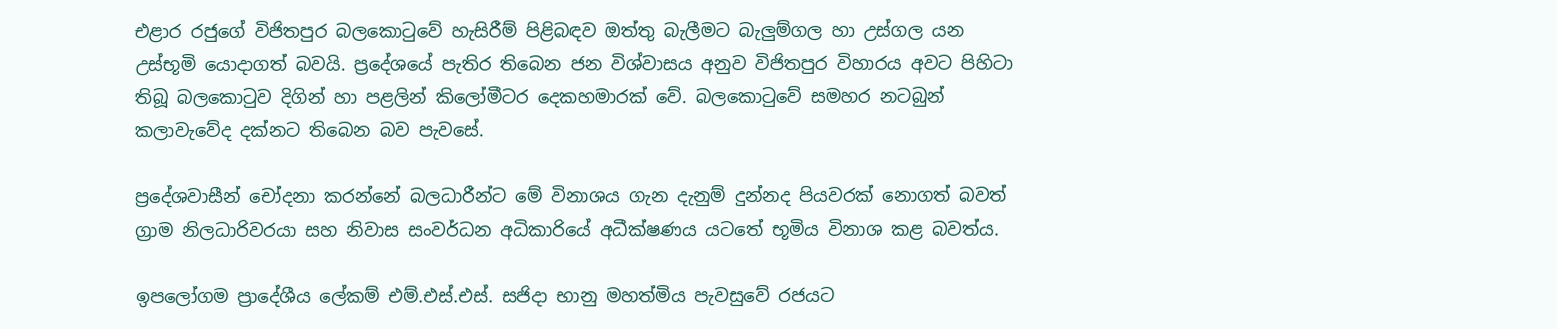එළාර රජුගේ විජිතපුර බලකොටුවේ හැසිරීම් පිළිබඳව ඔත්තු බැලීමට බැලුම්ගල හා උස්ගල යන උස්භූමි යොදාගත් බවයි. ප්‍රදේශයේ පැතිර තිබෙන ජන විශ්වාසය අනුව විජිතපුර විහාරය අවට පිහිටා තිබූ බලකොටුව දිගින් හා පළලින් කිලෝමීටර දෙකහමාරක් වේ. බලකොටුවේ සමහර නටබුන් කලාවැවේද දක්නට තිබෙන බව පැවසේ.

ප්‍රදේශවාසීන් චෝදනා කරන්නේ බලධාරීන්ට මේ විනාශය ගැන දැනුම් දුන්නද පියවරක් නොගත් බවත් ග්‍රාම නිලධාරිවරයා සහ නිවාස සංවර්ධන අධිකාරියේ අධීක්ෂණය යටතේ භූමිය විනාශ කළ බවත්ය.

ඉපලෝගම ප්‍රාදේශීය ලේකම් එම්.එස්.එස්. සජිදා භානු මහත්මිය පැවසුවේ රජයට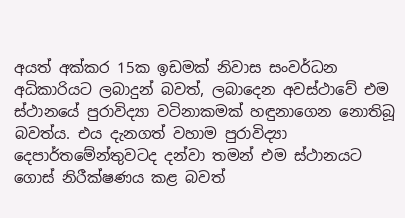අයත් අක්කර 15ක ඉඩමක් නිවාස සංවර්ධන අධිකාරියට ලබාදුන් බවත්, ලබාදෙන අවස්ථාවේ එම ස්ථානයේ පුරාවිද්‍යා වටිනාකමක් හඳුනාගෙන නොතිබූ බවත්ය. එය දැනගත් වහාම පුරාවිද්‍යා දෙපාර්තමේන්තුවටද දන්වා තමන් එම ස්ථානයට ගොස් නිරීක්ෂණය කළ බවත්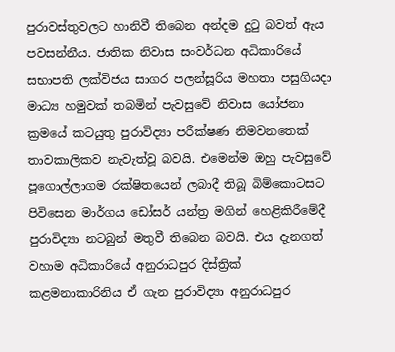පුරාවස්තුවලට හානිවී තිබෙන අන්දම දුටු බවත් ඇය පවසන්නීය. ජාතික නිවාස සංවර්ධන අධිකාරියේ සභාපති ලක්විජය සාගර පලන්සූරිය මහතා පසුගියදා මාධ්‍ය හමුවක් තබමින් පැවසුවේ නිවාස යෝජනා ක්‍රමයේ කටයුතු පුරාවිද්‍යා පරීක්ෂණ නිමවනතෙක් තාවකාලිකව නැවැත්වූ බවයි. එමෙන්ම ඔහු පැවසුවේ පූගොල්ලාගම රක්ෂිතයෙන් ලබාදී තිබූ බිම්කොටසට පිවිසෙන මාර්ගය ඩෝසර් යන්ත්‍ර මගින් හෙළිකිරීමේදී පුරාවිද්‍යා නටබුන් මතුවී තිබෙන බවයි. එය දැනගත් වහාම අධිකාරියේ අනුරාධපුර දිස්ත්‍රික් කළමනාකාරිනිය ඒ ගැන පුරාවිද්‍යා අනුරාධපුර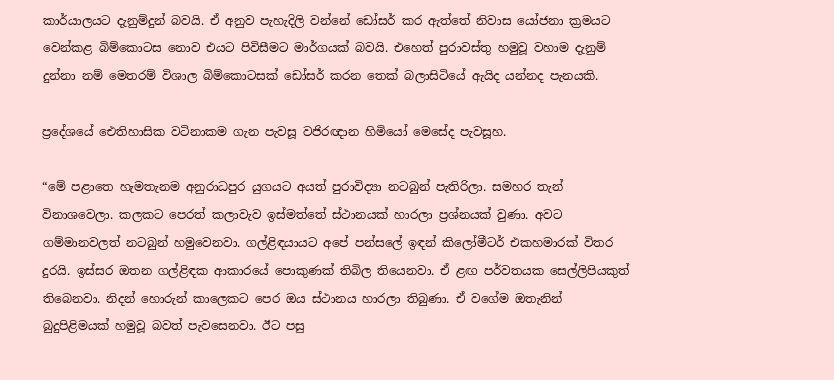කාර්යාලයට දැනුම්දුන් බවයි. ඒ අනුව පැහැදිලි වන්නේ ඩෝසර් කර ඇත්තේ නිවාස යෝජනා ක්‍රමයට වෙන්කළ බිම්කොටස නොව එයට පිවිසීමට මාර්ගයක් බවයි. එහෙත් පුරාවස්තු හමුවූ වහාම දැනුම් දුන්නා නම් මෙතරම් විශාල බිම්කොටසක් ඩෝසර් කරන තෙක් බලාසිටියේ ඇයිද යන්නද පැනයකි.

ප්‍රදේශයේ ඓතිහාසික වටිනාකම ගැන පැවසූ වජිරඥාන හිමියෝ මෙසේද පැවසූහ.

“මේ පළාතෙ හැමතැනම අනුරාධපුර යුගයට අයත් පුරාවිද්‍යා නටබුන් පැතිරිලා. සමහර තැන් විනාශවෙලා. කලකට පෙරත් කලාවැව ඉස්මත්තේ ස්ථානයක් හාරලා ප්‍රශ්නයක් වුණා. අවට ගම්මානවලත් නටබුන් හමුවෙනවා. ගල්ළිඳයායට අපේ පන්සලේ ඉඳන් කිලෝමීටර් එකහමාරක් විතර දුරයි. ඉස්සර ඔතන ගල්ළිඳක ආකාරයේ පොකුණක් තිබිල තියෙනවා. ඒ ළඟ පර්වතයක සෙල්ලිපියකුත් තිබෙනවා. නිදන් හොරුන් කාලෙකට පෙර ඔය ස්ථානය හාරලා තිබුණා. ඒ වගේම ඔතැනින් බුදුපිළිමයක් හමුවූ බවත් පැවසෙනවා. ඊට පසු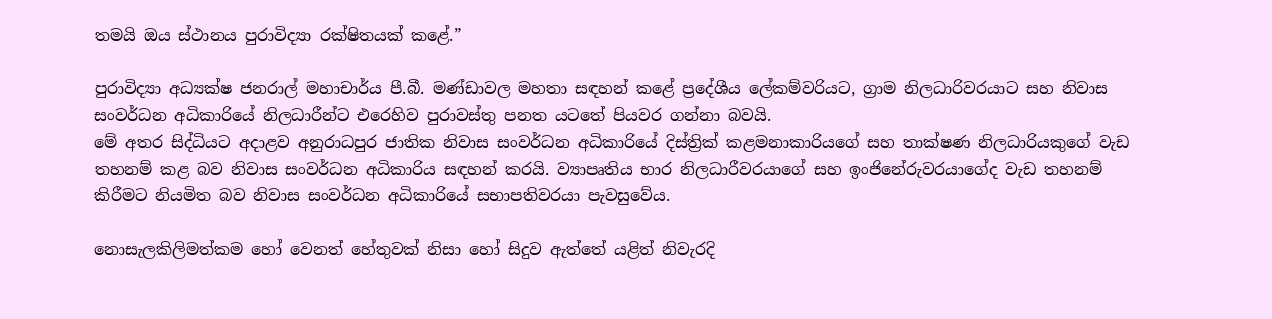තමයි ඔය ස්ථානය පුරාවිද්‍යා රක්ෂිතයක් කළේ.”

පුරාවිද්‍යා අධ්‍යක්ෂ ජනරාල් මහාචාර්ය පී.බී. මණ්ඩාවල මහතා සඳහන් කළේ ප්‍රදේශීය ලේකම්වරියට, ග්‍රාම නිලධාරිවරයාට සහ නිවාස සංවර්ධන අධිකාරියේ නිලධාරීන්ට එරෙහිව පුරාවස්තු පනත යටතේ පියවර ගන්නා බවයි.
මේ අතර සිද්ධියට අදාළව අනුරාධපුර ජාතික නිවාස සංවර්ධන අධිකාරියේ දිස්ත්‍රික් කළමනාකාරියගේ සහ තාක්ෂණ නිලධාරියකුගේ වැඩ තහනම් කළ බව නිවාස සංවර්ධන අධිකාරිය සඳහන් කරයි. ව්‍යාපෘතිය භාර නිලධාරීවරයාගේ සහ ඉංජිනේරුවරයාගේද වැඩ තහනම් කිරීමට නියමිත බව නිවාස සංවර්ධන අධිකාරියේ සභාපතිවරයා පැවසුවේය.

නොසැලකිලිමත්කම හෝ වෙනත් හේතුවක් නිසා හෝ සිදුව ඇත්තේ යළිත් නිවැරදි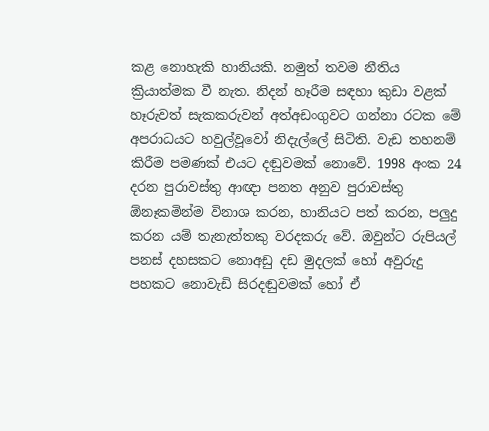කළ නොහැකි හානියකි. නමුත් තවම නීතිය ක්‍රියාත්මක වී නැත. නිදන් හෑරීම සඳහා කුඩා වළක් හෑරුවත් සැකකරුවන් අත්අඩංගුවට ගන්නා රටක මේ අපරාධයට හවුල්වූවෝ නිදැල්ලේ සිටිති. වැඩ තහනම් කිරීම පමණක් එයට දඬුවමක් නොවේ. 1998 අංක 24 දරන පුරාවස්තු ආඥා පනත අනුව පුරාවස්තු ඕනෑකමින්ම විනාශ කරන, හානියට පත් කරන, පලුදු කරන යම් තැනැත්තකු වරදකරු වේ. ඔවුන්ට රුපියල් පනස් දහසකට නොඅඩු දඩ මුදලක් හෝ අවුරුදු පහකට නොවැඩි සිරදඬුවමක් හෝ ඒ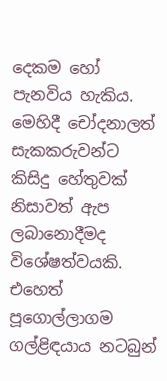දෙකම හෝ පැනවිය හැකිය. මෙහිදී චෝදනාලත් සැකකරුවන්ට කිසිදු හේතුවක් නිසාවත් ඇප ලබානොදීමද විශේෂත්වයකි. එහෙත් පූගොල්ලාගම ගල්ළිඳයාය නටබුන්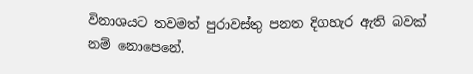විනාශයට තවමත් පුරාවස්තු පනත දිගහැර ඇති බවක් නම් නොපෙනේ.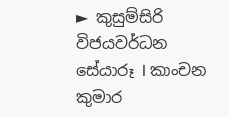► කුසුම්සිරි විජයවර්ධන
සේයාරූ I කාංචන කුමාර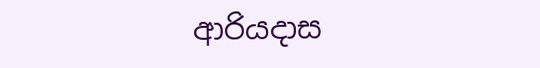ආරියදාස